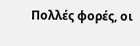Πολλές φορές, οι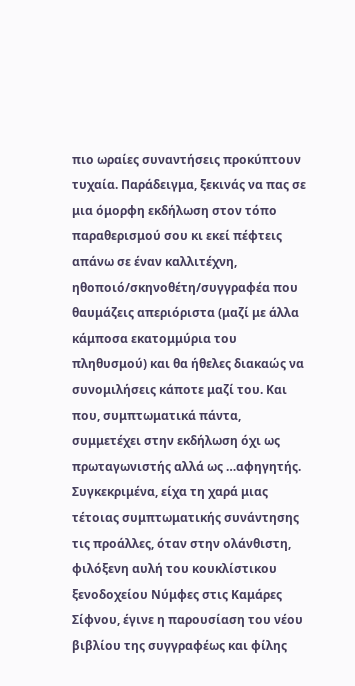πιο ωραίες συναντήσεις προκύπτουν τυχαία. Παράδειγμα, ξεκινάς να πας σε μια όμορφη εκδήλωση στον τόπο παραθερισμού σου κι εκεί πέφτεις απάνω σε έναν καλλιτέχνη, ηθοποιό/σκηνοθέτη/συγγραφέα που θαυμάζεις απεριόριστα (μαζί με άλλα κάμποσα εκατομμύρια του πληθυσμού) και θα ήθελες διακαώς να συνομιλήσεις κάποτε μαζί του. Και που, συμπτωματικά πάντα, συμμετέχει στην εκδήλωση όχι ως πρωταγωνιστής αλλά ως …αφηγητής. Συγκεκριμένα, είχα τη χαρά μιας τέτοιας συμπτωματικής συνάντησης τις προάλλες, όταν στην ολάνθιστη, φιλόξενη αυλή του κουκλίστικου ξενοδοχείου Νύμφες στις Καμάρες Σίφνου, έγινε η παρουσίαση του νέου βιβλίου της συγγραφέως και φίλης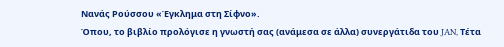Νανάς Ρούσσου «Έγκλημα στη Σίφνο».
Όπου, το βιβλίο προλόγισε η γνωστή σας (ανάμεσα σε άλλα) συνεργάτιδα του JAN, Τέτα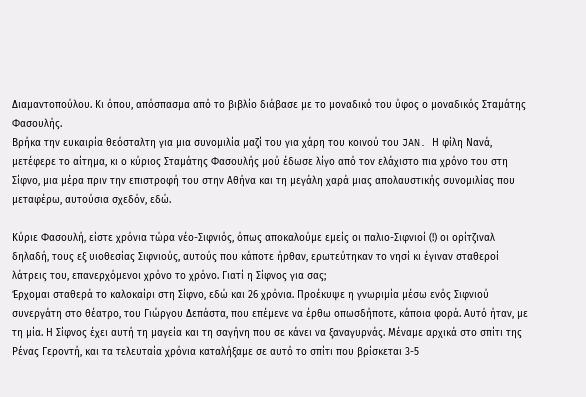Διαμαντοπούλου. Κι όπου, απόσπασμα από το βιβλίο διάβασε με το μοναδικό του ύφος ο μοναδικός Σταμάτης Φασουλής.
Βρήκα την ευκαιρία θεόσταλτη για μια συνομιλία μαζί του για χάρη του κοινού του JAN. Η φίλη Νανά, μετέφερε το αίτημα, κι ο κύριος Σταμάτης Φασουλής μού έδωσε λίγο από τον ελάχιστο πια χρόνο του στη Σίφνο, μια μέρα πριν την επιστροφή του στην Αθήνα και τη μεγάλη χαρά μιας απολαυστικής συνομιλίας που μεταφέρω, αυτούσια σχεδόν, εδώ.

Κύριε Φασουλή, είστε χρόνια τώρα νέο-Σιφνιός, όπως αποκαλούμε εμείς οι παλιο-Σιφνιοί (!) οι ορίτζιναλ δηλαδή, τους εξ υιοθεσίας Σιφνιούς, αυτούς που κάποτε ήρθαν, ερωτεύτηκαν το νησί κι έγιναν σταθεροί λάτρεις του, επανερχόμενοι χρόνο το χρόνο. Γιατί η Σίφνος για σας;
Έρχομαι σταθερά το καλοκαίρι στη Σίφνο, εδώ και 26 χρόνια. Προέκυψε η γνωριμία μέσω ενός Σιφνιού συνεργάτη στο θέατρο, του Γιώργου Δεπάστα, που επέμενε να έρθω οπωσδήποτε, κάποια φορά. Αυτό ήταν, με τη μία. Η Σίφνος έχει αυτή τη μαγεία και τη σαγήνη που σε κάνει να ξαναγυρνάς. Μέναμε αρχικά στο σπίτι της Ρένας Γεροντή, και τα τελευταία χρόνια καταλήξαμε σε αυτό το σπίτι που βρίσκεται 3-5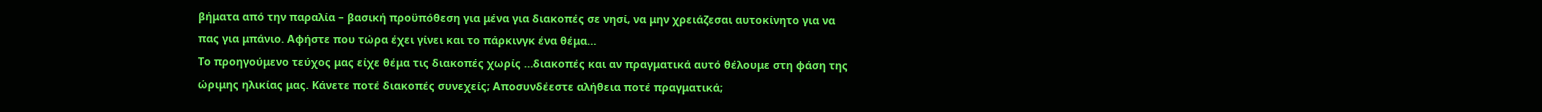βήματα από την παραλία – βασική προϋπόθεση για μένα για διακοπές σε νησί, να μην χρειάζεσαι αυτοκίνητο για να πας για μπάνιο. Αφήστε που τώρα έχει γίνει και το πάρκινγκ ένα θέμα…
Το προηγούμενο τεύχος μας είχε θέμα τις διακοπές χωρίς …διακοπές και αν πραγματικά αυτό θέλουμε στη φάση της ώριμης ηλικίας μας. Κάνετε ποτέ διακοπές συνεχείς; Αποσυνδέεστε αλήθεια ποτέ πραγματικά;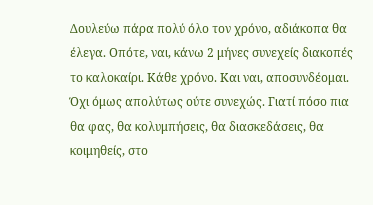Δουλεύω πάρα πολύ όλο τον χρόνο, αδιάκοπα θα έλεγα. Οπότε, ναι, κάνω 2 μήνες συνεχείς διακοπές το καλοκαίρι. Κάθε χρόνο. Και ναι, αποσυνδέομαι. Όχι όμως απολύτως ούτε συνεχώς. Γιατί πόσο πια θα φας, θα κολυμπήσεις, θα διασκεδάσεις, θα κοιμηθείς, στο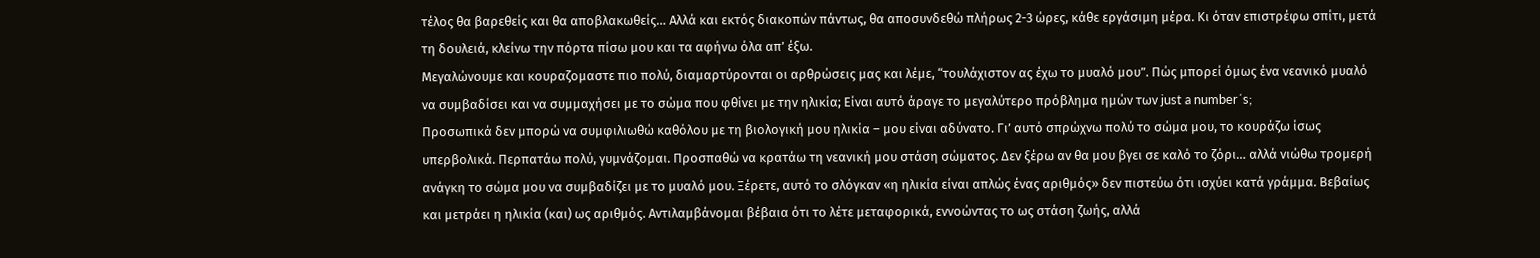τέλος θα βαρεθείς και θα αποβλακωθείς… Αλλά και εκτός διακοπών πάντως, θα αποσυνδεθώ πλήρως 2-3 ώρες, κάθε εργάσιμη μέρα. Κι όταν επιστρέφω σπίτι, μετά τη δουλειά, κλείνω την πόρτα πίσω μου και τα αφήνω όλα απ’ έξω.
Μεγαλώνουμε και κουραζομαστε πιο πολύ, διαμαρτύρονται οι αρθρώσεις μας και λέμε, “τουλάχιστον ας έχω το μυαλό μου”. Πώς μπορεί όμως ένα νεανικό μυαλό να συμβαδίσει και να συμμαχήσει με το σώμα που φθίνει με την ηλικία; Είναι αυτό άραγε το μεγαλύτερο πρόβλημα ημών των just a number΄s;
Προσωπικά δεν μπορώ να συμφιλιωθώ καθόλου με τη βιολογική μου ηλικία – μου είναι αδύνατο. Γι’ αυτό σπρώχνω πολύ το σώμα μου, το κουράζω ίσως υπερβολικά. Περπατάω πολύ, γυμνάζομαι. Προσπαθώ να κρατάω τη νεανική μου στάση σώματος. Δεν ξέρω αν θα μου βγει σε καλό το ζόρι… αλλά νιώθω τρομερή ανάγκη το σώμα μου να συμβαδίζει με το μυαλό μου. Ξέρετε, αυτό το σλόγκαν «η ηλικία είναι απλώς ένας αριθμός» δεν πιστεύω ότι ισχύει κατά γράμμα. Βεβαίως και μετράει η ηλικία (και) ως αριθμός. Αντιλαμβάνομαι βέβαια ότι το λέτε μεταφορικά, εννοώντας το ως στάση ζωής, αλλά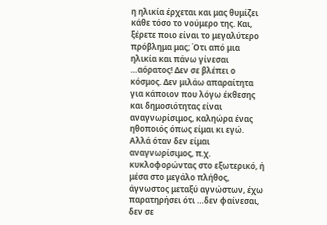η ηλικία έρχεται και μας θυμίζει κάθε τόσο το νούμερο της. Και, ξέρετε ποιο είναι το μεγαλύτερο πρόβλημα μας; Ότι από μια ηλικία και πάνω γίνεσαι …αόρατος! Δεν σε βλέπει ο κόσμος. Δεν μιλάω απαραίτητα για κάποιον που λόγω έκθεσης και δημοσιότητας είναι αναγνωρίσιμος, καληώρα ένας ηθοποιός όπως είμαι κι εγώ. Αλλά όταν δεν είμαι αναγνωρίσιμος, π.χ. κυκλοφορώντας στο εξωτερικό, ή μέσα στο μεγάλο πλήθος, άγνωστος μεταξύ αγνώστων, έχω παρατηρήσει ότι …δεν φαίνεσαι, δεν σε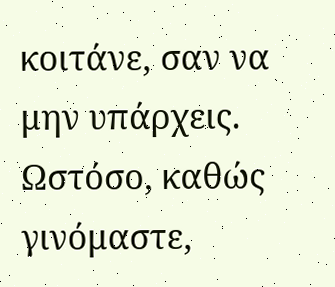κοιτάνε, σαν να μην υπάρχεις.
Ωστόσο, καθώς γινόμαστε,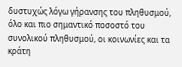δυστυχώς λόγω γήρανσης του πληθυσμού, όλο και πιο σημαντικό ποσοστό του συνολικού πληθυσμού, οι κοινωνίες και τα κράτη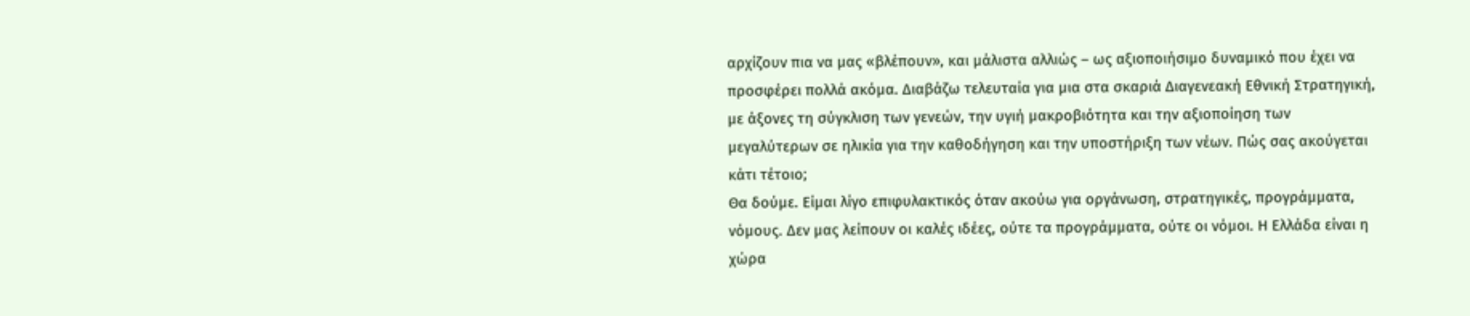αρχίζουν πια να μας «βλέπουν», και μάλιστα αλλιώς – ως αξιοποιήσιμο δυναμικό που έχει να προσφέρει πολλά ακόμα. Διαβάζω τελευταία για μια στα σκαριά Διαγενεακή Εθνική Στρατηγική, με άξονες τη σύγκλιση των γενεών, την υγιή μακροβιότητα και την αξιοποίηση των μεγαλύτερων σε ηλικία για την καθοδήγηση και την υποστήριξη των νέων. Πώς σας ακούγεται κάτι τέτοιο;
Θα δούμε. Είμαι λίγο επιφυλακτικός όταν ακούω για οργάνωση, στρατηγικές, προγράμματα, νόμους. Δεν μας λείπουν οι καλές ιδέες, ούτε τα προγράμματα, ούτε οι νόμοι. Η Ελλάδα είναι η χώρα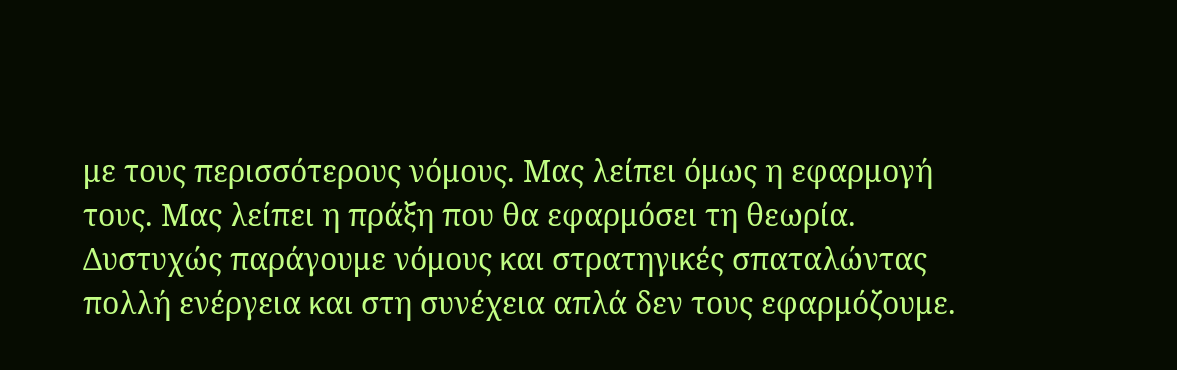με τους περισσότερους νόμους. Μας λείπει όμως η εφαρμογή τους. Μας λείπει η πράξη που θα εφαρμόσει τη θεωρία. Δυστυχώς παράγουμε νόμους και στρατηγικές σπαταλώντας πολλή ενέργεια και στη συνέχεια απλά δεν τους εφαρμόζουμε.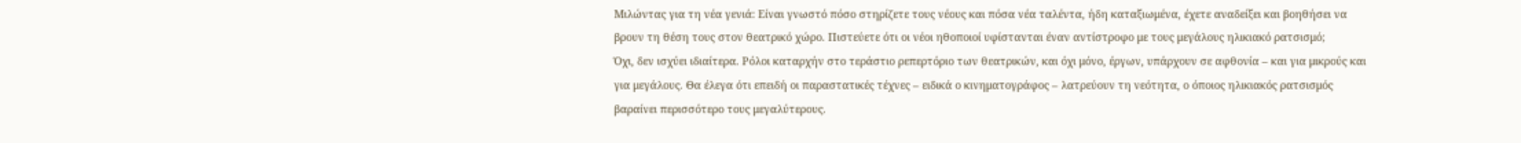Μιλώντας για τη νέα γενιά: Είναι γνωστό πόσο στηρίζετε τους νέους και πόσα νέα ταλέντα, ήδη καταξιωμένα, έχετε αναδείξει και βοηθήσει να βρουν τη θέση τους στον θεατρικό χώρο. Πιστεύετε ότι οι νέοι ηθοποιοί υφίστανται έναν αντίστροφο με τους μεγάλους ηλικιακό ρατσισμό;
Όχι, δεν ισχύει ιδιαίτερα. Ρόλοι καταρχήν στο τεράστιο ρεπερτόριο των θεατρικών, και όχι μόνο, έργων, υπάρχουν σε αφθονία – και για μικρούς και για μεγάλους. Θα έλεγα ότι επειδή οι παραστατικές τέχνες – ειδικά ο κινηματογράφος – λατρεύουν τη νεότητα, ο όποιος ηλικιακός ρατσισμός βαραίνει περισσότερο τους μεγαλύτερους.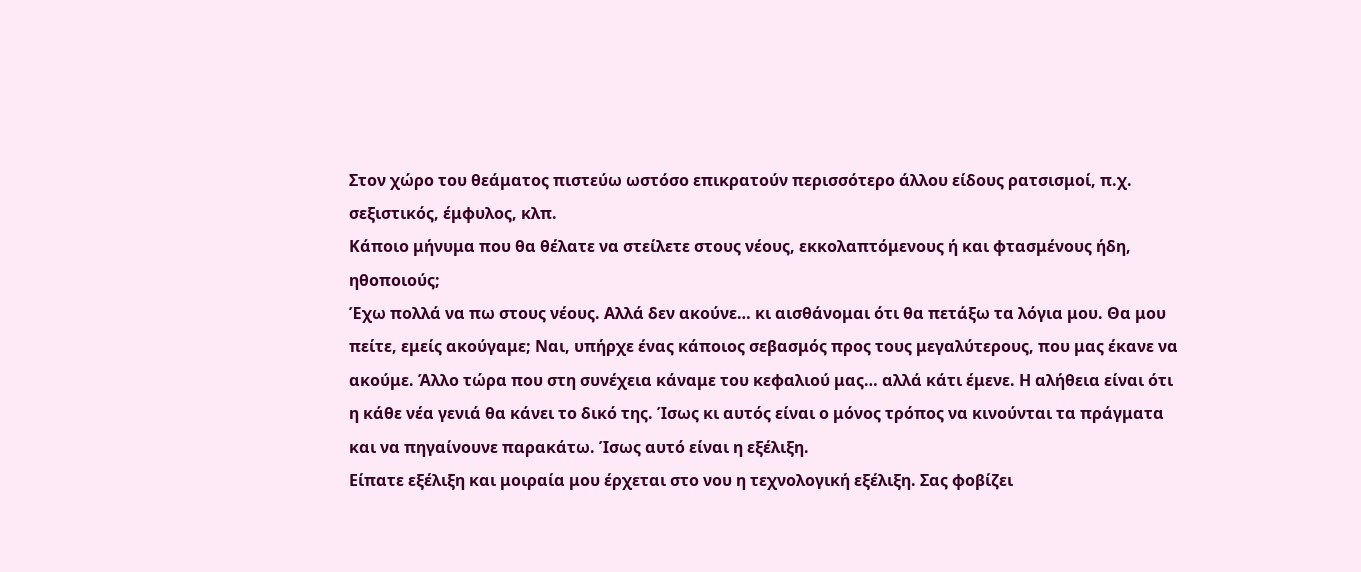Στον χώρο του θεάματος πιστεύω ωστόσο επικρατούν περισσότερο άλλου είδους ρατσισμοί, π.χ. σεξιστικός, έμφυλος, κλπ.
Κάποιο μήνυμα που θα θέλατε να στείλετε στους νέους, εκκολαπτόμενους ή και φτασμένους ήδη, ηθοποιούς;
Έχω πολλά να πω στους νέους. Αλλά δεν ακούνε… κι αισθάνομαι ότι θα πετάξω τα λόγια μου. Θα μου πείτε, εμείς ακούγαμε; Ναι, υπήρχε ένας κάποιος σεβασμός προς τους μεγαλύτερους, που μας έκανε να ακούμε. Άλλο τώρα που στη συνέχεια κάναμε του κεφαλιού μας… αλλά κάτι έμενε. Η αλήθεια είναι ότι η κάθε νέα γενιά θα κάνει το δικό της. Ίσως κι αυτός είναι ο μόνος τρόπος να κινούνται τα πράγματα και να πηγαίνουνε παρακάτω. Ίσως αυτό είναι η εξέλιξη.
Είπατε εξέλιξη και μοιραία μου έρχεται στο νου η τεχνολογική εξέλιξη. Σας φοβίζει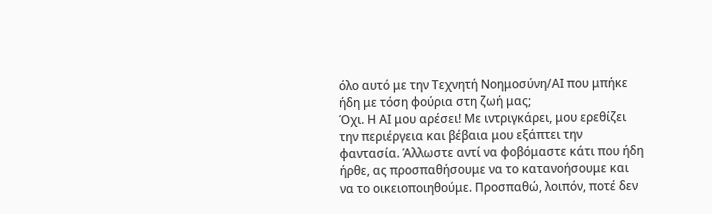όλο αυτό με την Τεχνητή Νοημοσύνη/ΑΙ που μπήκε ήδη με τόση φούρια στη ζωή μας;
Όχι. Η ΑΙ μου αρέσει! Με ιντριγκάρει, μου ερεθίζει την περιέργεια και βέβαια μου εξάπτει την φαντασία. Άλλωστε αντί να φοβόμαστε κάτι που ήδη ήρθε, ας προσπαθήσουμε να το κατανοήσουμε και να το οικειοποιηθούμε. Προσπαθώ, λοιπόν, ποτέ δεν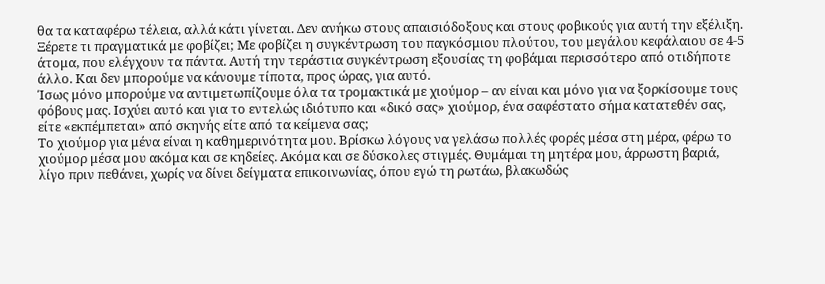θα τα καταφέρω τέλεια, αλλά κάτι γίνεται. Δεν ανήκω στους απαισιόδοξους και στους φοβικούς για αυτή την εξέλιξη.
Ξέρετε τι πραγματικά με φοβίζει; Με φοβίζει η συγκέντρωση του παγκόσμιου πλούτου, του μεγάλου κεφάλαιου σε 4-5 άτομα, που ελέγχουν τα πάντα. Αυτή την τεράστια συγκέντρωση εξουσίας τη φοβάμαι περισσότερο από οτιδήποτε άλλο. Και δεν μπορούμε να κάνουμε τίποτα, προς ώρας, για αυτό.
Ίσως μόνο μπορούμε να αντιμετωπίζουμε όλα τα τρομακτικά με χιούμορ – αν είναι και μόνο για να ξορκίσουμε τους φόβους μας. Ισχύει αυτό και για το εντελώς ιδιότυπο και «δικό σας» χιούμορ, ένα σαφέστατο σήμα κατατεθέν σας, είτε «εκπέμπεται» από σκηνής είτε από τα κείμενα σας;
Το χιούμορ για μένα είναι η καθημερινότητα μου. Βρίσκω λόγους να γελάσω πολλές φορές μέσα στη μέρα, φέρω το χιούμορ μέσα μου ακόμα και σε κηδείες. Ακόμα και σε δύσκολες στιγμές. Θυμάμαι τη μητέρα μου, άρρωστη βαριά, λίγο πριν πεθάνει, χωρίς να δίνει δείγματα επικοινωνίας, όπου εγώ τη ρωτάω, βλακωδώς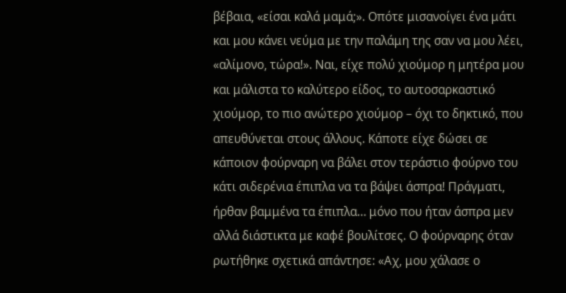βέβαια, «είσαι καλά μαμά;». Οπότε μισανοίγει ένα μάτι και μου κάνει νεύμα με την παλάμη της σαν να μου λέει, «αλίμονο, τώρα!». Ναι, είχε πολύ χιούμορ η μητέρα μου και μάλιστα το καλύτερο είδος, το αυτοσαρκαστικό χιούμορ, το πιο ανώτερο χιούμορ – όχι το δηκτικό, που απευθύνεται στους άλλους. Κάποτε είχε δώσει σε κάποιον φούρναρη να βάλει στον τεράστιο φούρνο του κάτι σιδερένια έπιπλα να τα βάψει άσπρα! Πράγματι, ήρθαν βαμμένα τα έπιπλα… μόνο που ήταν άσπρα μεν αλλά διάστικτα με καφέ βουλίτσες. Ο φούρναρης όταν ρωτήθηκε σχετικά απάντησε: «Αχ, μου χάλασε ο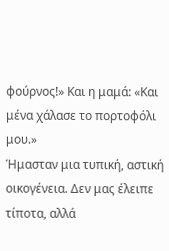φούρνος!» Και η μαμά: «Και μένα χάλασε το πορτοφόλι μου.»
Ήμασταν μια τυπική, αστική οικογένεια. Δεν μας έλειπε τίποτα, αλλά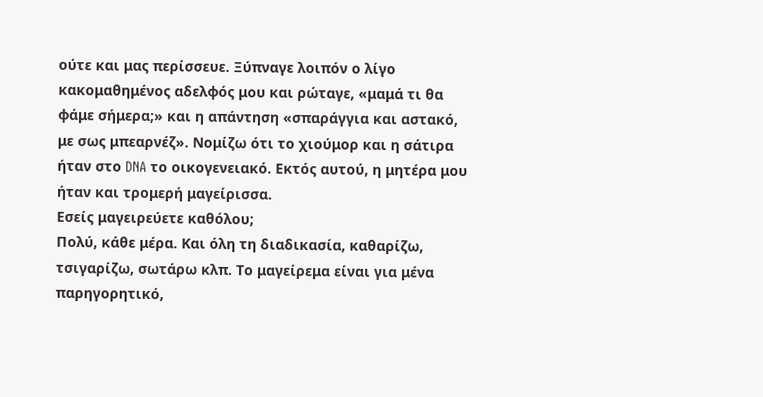ούτε και μας περίσσευε. Ξύπναγε λοιπόν ο λίγο κακομαθημένος αδελφός μου και ρώταγε, «μαμά τι θα φάμε σήμερα;» και η απάντηση «σπαράγγια και αστακό, με σως μπεαρνέζ». Νομίζω ότι το χιούμορ και η σάτιρα ήταν στο DNA το οικογενειακό. Εκτός αυτού, η μητέρα μου ήταν και τρομερή μαγείρισσα.
Εσείς μαγειρεύετε καθόλου;
Πολύ, κάθε μέρα. Και όλη τη διαδικασία, καθαρίζω, τσιγαρίζω, σωτάρω κλπ. Το μαγείρεμα είναι για μένα παρηγορητικό,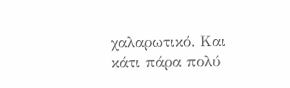χαλαρωτικό. Και κάτι πάρα πολύ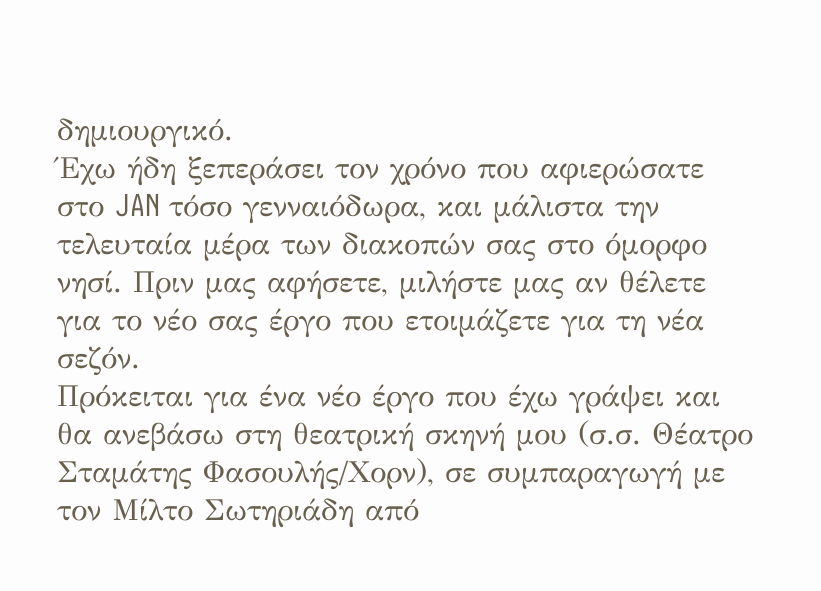δημιουργικό.
Έχω ήδη ξεπεράσει τον χρόνο που αφιερώσατε στο JAN τόσο γενναιόδωρα, και μάλιστα την τελευταία μέρα των διακοπών σας στο όμορφο νησί. Πριν μας αφήσετε, μιλήστε μας αν θέλετε για το νέο σας έργο που ετοιμάζετε για τη νέα σεζόν.
Πρόκειται για ένα νέο έργο που έχω γράψει και θα ανεβάσω στη θεατρική σκηνή μου (σ.σ. Θέατρο Σταμάτης Φασουλής/Χορν), σε συμπαραγωγή με τον Μίλτο Σωτηριάδη από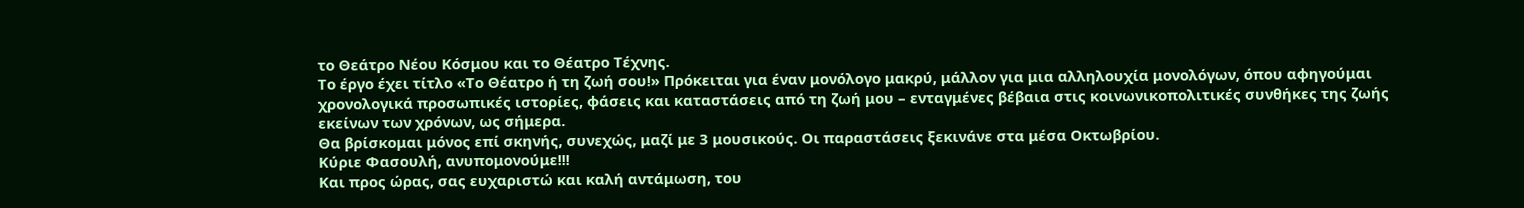το Θεάτρο Νέου Κόσμου και το Θέατρο Τέχνης.
Το έργο έχει τίτλο «Το Θέατρο ή τη ζωή σου!» Πρόκειται για έναν μονόλογο μακρύ, μάλλον για μια αλληλουχία μονολόγων, όπου αφηγούμαι χρονολογικά προσωπικές ιστορίες, φάσεις και καταστάσεις από τη ζωή μου – ενταγμένες βέβαια στις κοινωνικοπολιτικές συνθήκες της ζωής εκείνων των χρόνων, ως σήμερα.
Θα βρίσκομαι μόνος επί σκηνής, συνεχώς, μαζί με 3 μουσικούς. Οι παραστάσεις ξεκινάνε στα μέσα Οκτωβρίου.
Κύριε Φασουλή, ανυπομονούμε!!!
Και προς ώρας, σας ευχαριστώ και καλή αντάμωση, του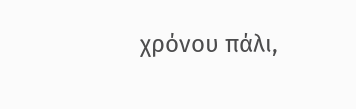χρόνου πάλι,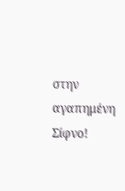στην αγαπημένη Σίφνο!